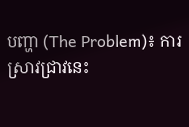បញ្ហា (The Problem)៖ ការស្រាវជ្រាវនេះ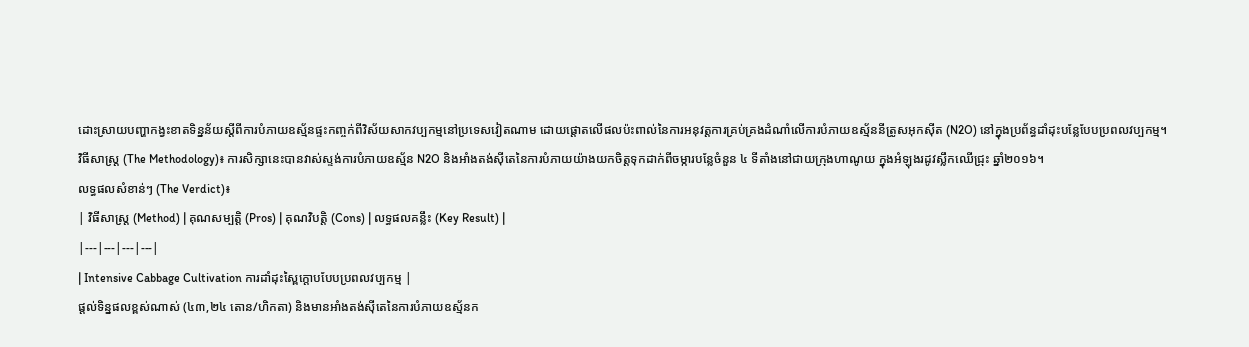ដោះស្រាយបញ្ហាកង្វះខាតទិន្នន័យស្តីពីការបំភាយឧស្ម័នផ្ទះកញ្ចក់ពីវិស័យសាកវប្បកម្មនៅប្រទេសវៀតណាម ដោយផ្តោតលើផលប៉ះពាល់នៃការអនុវត្តការគ្រប់គ្រងដំណាំលើការបំភាយឧស្ម័ននីត្រូសអុកស៊ីត (N2O) នៅក្នុងប្រព័ន្ធដាំដុះបន្លែបែបប្រពលវប្បកម្ម។
វិធីសាស្ត្រ (The Methodology)៖ ការសិក្សានេះបានវាស់ស្ទង់ការបំភាយឧស្ម័ន N2O និងអាំងតង់ស៊ីតេនៃការបំភាយយ៉ាងយកចិត្តទុកដាក់ពីចម្ការបន្លែចំនួន ៤ ទីតាំងនៅជាយក្រុងហាណូយ ក្នុងអំឡុងរដូវស្លឹកឈើជ្រុះ ឆ្នាំ២០១៦។
លទ្ធផលសំខាន់ៗ (The Verdict)៖
| វិធីសាស្ត្រ (Method) | គុណសម្បត្តិ (Pros) | គុណវិបត្តិ (Cons) | លទ្ធផលគន្លឹះ (Key Result) |
|---|---|---|---|
| Intensive Cabbage Cultivation ការដាំដុះស្ពៃក្តោបបែបប្រពលវប្បកម្ម |
ផ្តល់ទិន្នផលខ្ពស់ណាស់ (៤៣,២៤ តោន/ហិកតា) និងមានអាំងតង់ស៊ីតេនៃការបំភាយឧស្ម័នក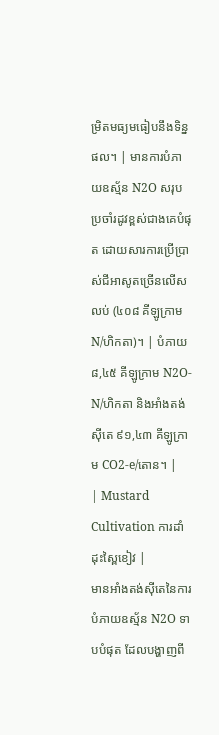ម្រិតមធ្យមធៀបនឹងទិន្នផល។ | មានការបំភាយឧស្ម័ន N2O សរុបប្រចាំរដូវខ្ពស់ជាងគេបំផុត ដោយសារការប្រើប្រាស់ជីអាសូតច្រើនលើសលប់ (៤០៨ គីឡូក្រាម N/ហិកតា)។ | បំភាយ ៨,៤៥ គីឡូក្រាម N2O-N/ហិកតា និងអាំងតង់ស៊ីតេ ៩១,៤៣ គីឡូក្រាម CO2-e/តោន។ |
| Mustard Cultivation ការដាំដុះស្ពៃខៀវ |
មានអាំងតង់ស៊ីតេនៃការបំភាយឧស្ម័ន N2O ទាបបំផុត ដែលបង្ហាញពី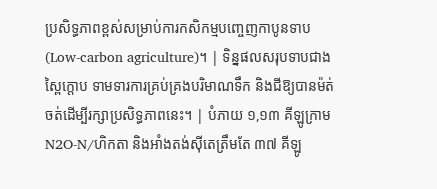ប្រសិទ្ធភាពខ្ពស់សម្រាប់ការកសិកម្មបញ្ចេញកាបូនទាប (Low-carbon agriculture)។ | ទិន្នផលសរុបទាបជាងស្ពៃក្តោប ទាមទារការគ្រប់គ្រងបរិមាណទឹក និងជីឱ្យបានម៉ត់ចត់ដើម្បីរក្សាប្រសិទ្ធភាពនេះ។ | បំភាយ ១,១៣ គីឡូក្រាម N2O-N/ហិកតា និងអាំងតង់ស៊ីតេត្រឹមតែ ៣៧ គីឡូ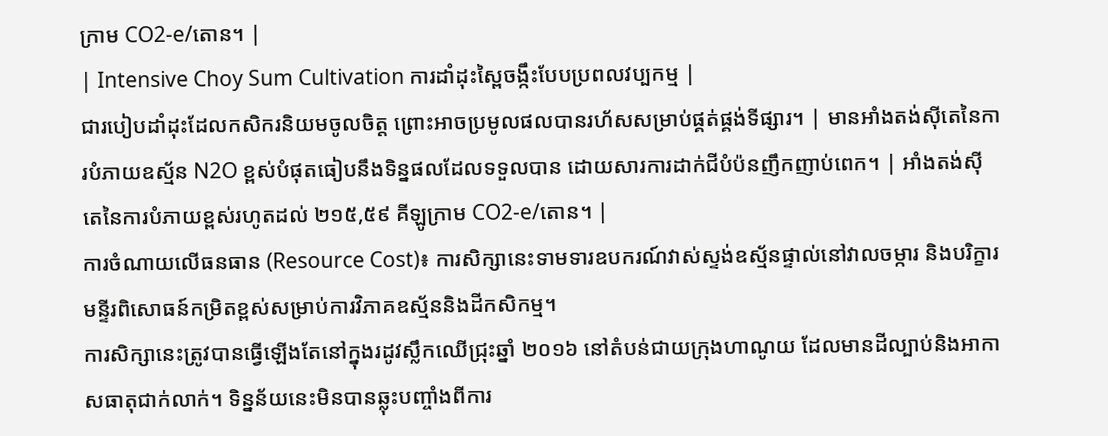ក្រាម CO2-e/តោន។ |
| Intensive Choy Sum Cultivation ការដាំដុះស្ពៃចង្កឹះបែបប្រពលវប្បកម្ម |
ជារបៀបដាំដុះដែលកសិករនិយមចូលចិត្ត ព្រោះអាចប្រមូលផលបានរហ័សសម្រាប់ផ្គត់ផ្គង់ទីផ្សារ។ | មានអាំងតង់ស៊ីតេនៃការបំភាយឧស្ម័ន N2O ខ្ពស់បំផុតធៀបនឹងទិន្នផលដែលទទួលបាន ដោយសារការដាក់ជីបំប៉នញឹកញាប់ពេក។ | អាំងតង់ស៊ីតេនៃការបំភាយខ្ពស់រហូតដល់ ២១៥,៥៩ គីឡូក្រាម CO2-e/តោន។ |
ការចំណាយលើធនធាន (Resource Cost)៖ ការសិក្សានេះទាមទារឧបករណ៍វាស់ស្ទង់ឧស្ម័នផ្ទាល់នៅវាលចម្ការ និងបរិក្ខារមន្ទីរពិសោធន៍កម្រិតខ្ពស់សម្រាប់ការវិភាគឧស្ម័ននិងដីកសិកម្ម។
ការសិក្សានេះត្រូវបានធ្វើឡើងតែនៅក្នុងរដូវស្លឹកឈើជ្រុះឆ្នាំ ២០១៦ នៅតំបន់ជាយក្រុងហាណូយ ដែលមានដីល្បាប់និងអាកាសធាតុជាក់លាក់។ ទិន្នន័យនេះមិនបានឆ្លុះបញ្ចាំងពីការ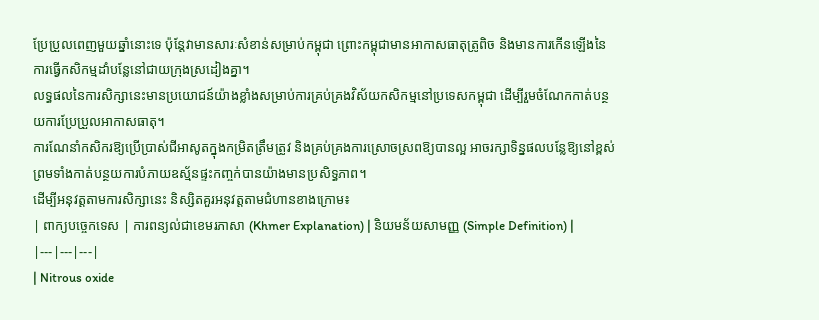ប្រែប្រួលពេញមួយឆ្នាំនោះទេ ប៉ុន្តែវាមានសារៈសំខាន់សម្រាប់កម្ពុជា ព្រោះកម្ពុជាមានអាកាសធាតុត្រូពិច និងមានការកើនឡើងនៃការធ្វើកសិកម្មដាំបន្លែនៅជាយក្រុងស្រដៀងគ្នា។
លទ្ធផលនៃការសិក្សានេះមានប្រយោជន៍យ៉ាងខ្លាំងសម្រាប់ការគ្រប់គ្រងវិស័យកសិកម្មនៅប្រទេសកម្ពុជា ដើម្បីរួមចំណែកកាត់បន្ថយការប្រែប្រួលអាកាសធាតុ។
ការណែនាំកសិករឱ្យប្រើប្រាស់ជីអាសូតក្នុងកម្រិតត្រឹមត្រូវ និងគ្រប់គ្រងការស្រោចស្រពឱ្យបានល្អ អាចរក្សាទិន្នផលបន្លែឱ្យនៅខ្ពស់ ព្រមទាំងកាត់បន្ថយការបំភាយឧស្ម័នផ្ទះកញ្ចក់បានយ៉ាងមានប្រសិទ្ធភាព។
ដើម្បីអនុវត្តតាមការសិក្សានេះ និស្សិតគួរអនុវត្តតាមជំហានខាងក្រោម៖
| ពាក្យបច្ចេកទេស | ការពន្យល់ជាខេមរភាសា (Khmer Explanation) | និយមន័យសាមញ្ញ (Simple Definition) |
|---|---|---|
| Nitrous oxide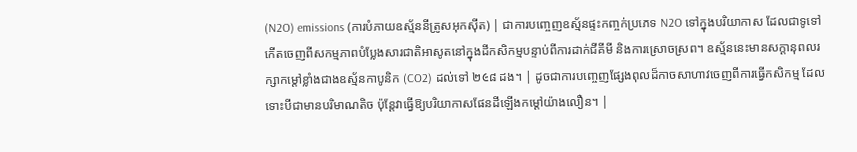(N2O) emissions (ការបំភាយឧស្ម័ននីត្រូសអុកស៊ីត) | ជាការបញ្ចេញឧស្ម័នផ្ទះកញ្ចក់ប្រភេទ N2O ទៅក្នុងបរិយាកាស ដែលជាទូទៅកើតចេញពីសកម្មភាពបំប្លែងសារជាតិអាសូតនៅក្នុងដីកសិកម្មបន្ទាប់ពីការដាក់ជីគីមី និងការស្រោចស្រព។ ឧស្ម័ននេះមានសក្តានុពលរក្សាកម្តៅខ្លាំងជាងឧស្ម័នកាបូនិក (CO2) ដល់ទៅ ២૯៨ ដង។ | ដូចជាការបញ្ចេញផ្សែងពុលដ៏កាចសាហាវចេញពីការធ្វើកសិកម្ម ដែលទោះបីជាមានបរិមាណតិច ប៉ុន្តែវាធ្វើឱ្យបរិយាកាសផែនដីឡើងកម្តៅយ៉ាងលឿន។ |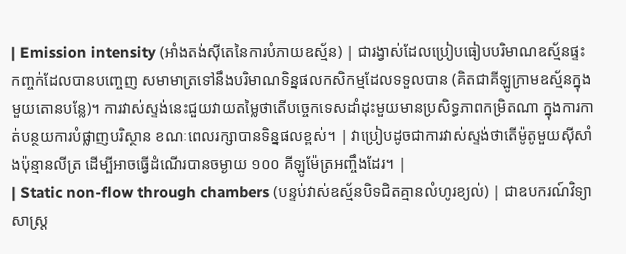| Emission intensity (អាំងតង់ស៊ីតេនៃការបំភាយឧស្ម័ន) | ជារង្វាស់ដែលប្រៀបធៀបបរិមាណឧស្ម័នផ្ទះកញ្ចក់ដែលបានបញ្ចេញ សមាមាត្រទៅនឹងបរិមាណទិន្នផលកសិកម្មដែលទទួលបាន (គិតជាគីឡូក្រាមឧស្ម័នក្នុងមួយតោនបន្លែ)។ ការវាស់ស្ទង់នេះជួយវាយតម្លៃថាតើបច្ចេកទេសដាំដុះមួយមានប្រសិទ្ធភាពកម្រិតណា ក្នុងការកាត់បន្ថយការបំផ្លាញបរិស្ថាន ខណៈពេលរក្សាបានទិន្នផលខ្ពស់។ | វាប្រៀបដូចជាការវាស់ស្ទង់ថាតើម៉ូតូមួយស៊ីសាំងប៉ុន្មានលីត្រ ដើម្បីអាចធ្វើដំណើរបានចម្ងាយ ១០០ គីឡូម៉ែត្រអញ្ចឹងដែរ។ |
| Static non-flow through chambers (បន្ទប់វាស់ឧស្ម័នបិទជិតគ្មានលំហូរខ្យល់) | ជាឧបករណ៍វិទ្យាសាស្ត្រ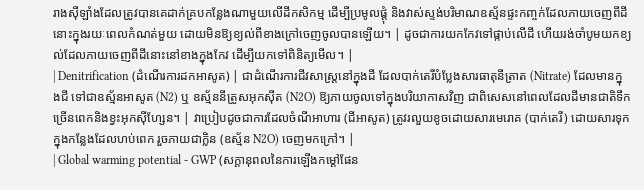រាងស៊ីឡាំងដែលត្រូវបានគេដាក់គ្របកន្លែងណាមួយលើដីកសិកម្ម ដើម្បីប្រមូលផ្តុំ និងវាស់ស្ទង់បរិមាណឧស្ម័នផ្ទះកញ្ចក់ដែលភាយចេញពីដីនោះក្នុងរយៈពេលកំណត់មួយ ដោយមិនឱ្យខ្យល់ពីខាងក្រៅចេញចូលបានឡើយ។ | ដូចជាការយកកែវទៅផ្កាប់លើដី ហើយរង់ចាំបូមយកខ្យល់ដែលភាយចេញពីដីនោះនៅខាងក្នុងកែវ ដើម្បីយកទៅពិនិត្យមើល។ |
| Denitrification (ដំណើរការដកអាសូត) | ជាដំណើរការជីវសាស្រ្តនៅក្នុងដី ដែលបាក់តេរីបំប្លែងសារធាតុនីត្រាត (Nitrate) ដែលមានក្នុងជី ទៅជាឧស្ម័នអាសូត (N2) ឬ ឧស្ម័ននីត្រូសអុកស៊ីត (N2O) ឱ្យភាយចូលទៅក្នុងបរិយាកាសវិញ ជាពិសេសនៅពេលដែលដីមានជាតិទឹកច្រើនពេកនិងខ្វះអុកស៊ីហ្សែន។ | វាប្រៀបដូចជាការដែលចំណីអាហារ (ជីអាសូត) ត្រូវរលួយខូចដោយសារមេរោគ (បាក់តេរី) ដោយសារទុកក្នុងកន្លែងដែលហប់ពេក រួចភាយជាក្លិន (ឧស្ម័ន N2O) ចេញមកក្រៅ។ |
| Global warming potential - GWP (សក្តានុពលនៃការឡើងកម្តៅផែន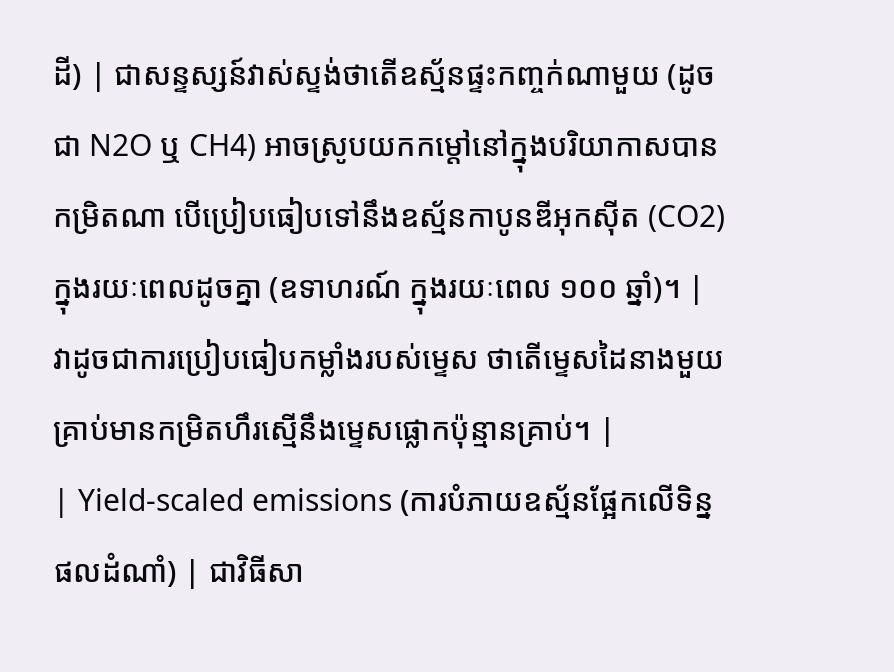ដី) | ជាសន្ទស្សន៍វាស់ស្ទង់ថាតើឧស្ម័នផ្ទះកញ្ចក់ណាមួយ (ដូចជា N2O ឬ CH4) អាចស្រូបយកកម្តៅនៅក្នុងបរិយាកាសបានកម្រិតណា បើប្រៀបធៀបទៅនឹងឧស្ម័នកាបូនឌីអុកស៊ីត (CO2) ក្នុងរយៈពេលដូចគ្នា (ឧទាហរណ៍ ក្នុងរយៈពេល ១០០ ឆ្នាំ)។ | វាដូចជាការប្រៀបធៀបកម្លាំងរបស់ម្ទេស ថាតើម្ទេសដៃនាងមួយគ្រាប់មានកម្រិតហឹរស្មើនឹងម្ទេសផ្លោកប៉ុន្មានគ្រាប់។ |
| Yield-scaled emissions (ការបំភាយឧស្ម័នផ្អែកលើទិន្នផលដំណាំ) | ជាវិធីសា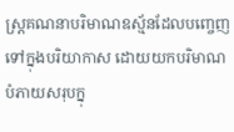ស្ត្រគណនាបរិមាណឧស្ម័នដែលបញ្ចេញទៅក្នុងបរិយាកាស ដោយយកបរិមាណបំភាយសរុបក្នុ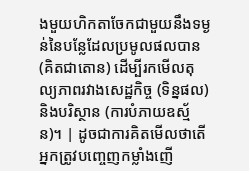ងមួយហិកតាចែកជាមួយនឹងទម្ងន់នៃបន្លែដែលប្រមូលផលបាន (គិតជាតោន) ដើម្បីរកមើលតុល្យភាពរវាងសេដ្ឋកិច្ច (ទិន្នផល) និងបរិស្ថាន (ការបំភាយឧស្ម័ន)។ | ដូចជាការគិតមើលថាតើអ្នកត្រូវបញ្ចេញកម្លាំងញើ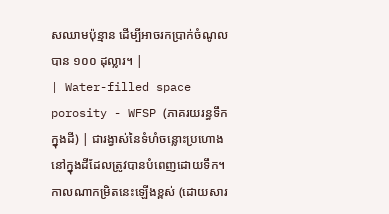សឈាមប៉ុន្មាន ដើម្បីអាចរកប្រាក់ចំណូលបាន ១០០ ដុល្លារ។ |
| Water-filled space porosity - WFSP (ភាគរយរន្ធទឹកក្នុងដី) | ជារង្វាស់នៃទំហំចន្លោះប្រហោងនៅក្នុងដីដែលត្រូវបានបំពេញដោយទឹក។ កាលណាកម្រិតនេះឡើងខ្ពស់ (ដោយសារ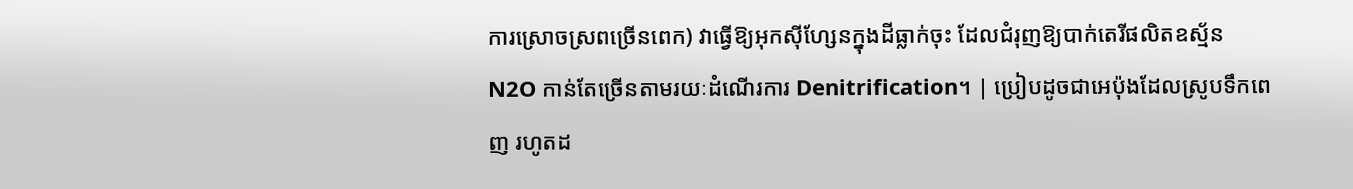ការស្រោចស្រពច្រើនពេក) វាធ្វើឱ្យអុកស៊ីហ្សែនក្នុងដីធ្លាក់ចុះ ដែលជំរុញឱ្យបាក់តេរីផលិតឧស្ម័ន N2O កាន់តែច្រើនតាមរយៈដំណើរការ Denitrification។ | ប្រៀបដូចជាអេប៉ុងដែលស្រូបទឹកពេញ រហូតដ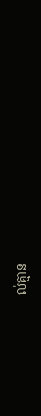ល់គ្មាន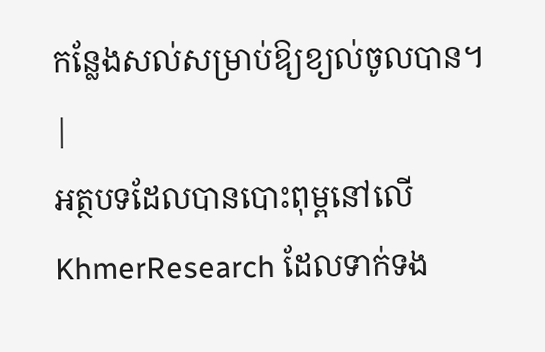កន្លែងសល់សម្រាប់ឱ្យខ្យល់ចូលបាន។ |
អត្ថបទដែលបានបោះពុម្ពនៅលើ KhmerResearch ដែលទាក់ទង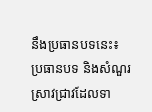នឹងប្រធានបទនេះ៖
ប្រធានបទ និងសំណួរស្រាវជ្រាវដែលទា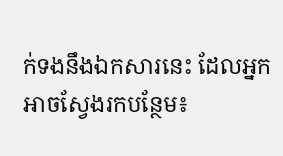ក់ទងនឹងឯកសារនេះ ដែលអ្នកអាចស្វែងរកបន្ថែម៖